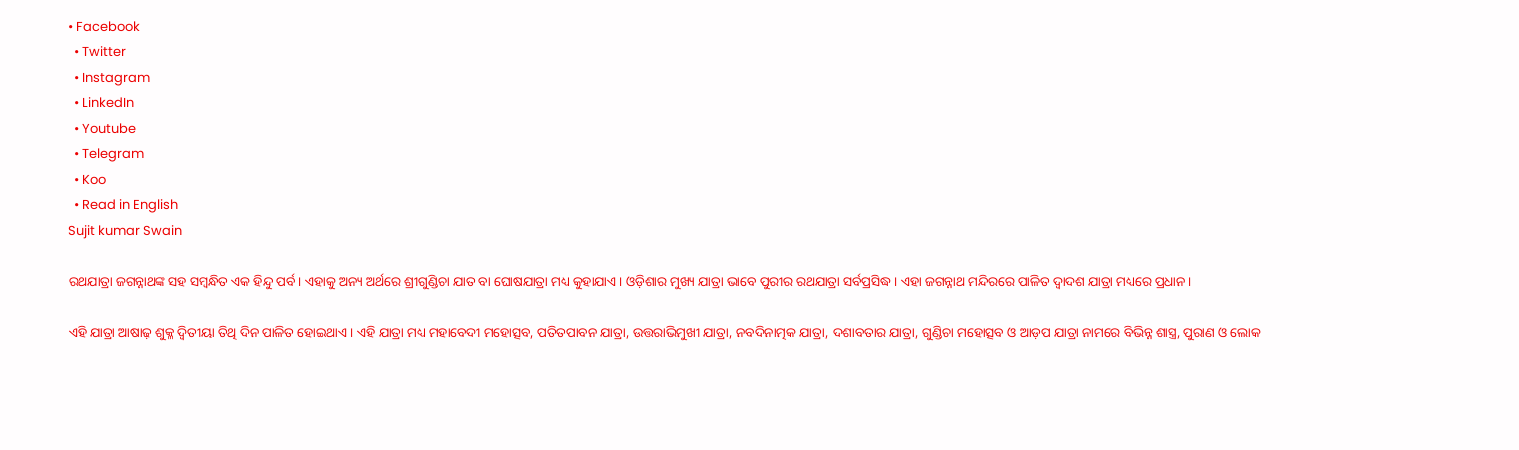• Facebook
  • Twitter
  • Instagram
  • LinkedIn
  • Youtube
  • Telegram
  • Koo
  • Read in English
Sujit kumar Swain

ରଥଯାତ୍ରା ଜଗନ୍ନାଥଙ୍କ ସହ ସମ୍ବନ୍ଧିତ ଏକ ହିନ୍ଦୁ ପର୍ବ। ଏହାକୁ ଅନ୍ୟ ଅର୍ଥରେ ଶ୍ରୀଗୁଣ୍ଡିଚା ଯାତ ବା ଘୋଷଯାତ୍ରା ମଧ୍ୟ କୁହାଯାଏ। ଓଡ଼ିଶାର ମୁଖ୍ୟ ଯାତ୍ରା ଭାବେ ପୁରୀର ରଥଯାତ୍ରା ସର୍ବପ୍ରସିଦ୍ଧ। ଏହା ଜଗନ୍ନାଥ ମନ୍ଦିରରେ ପାଳିତ ଦ୍ୱାଦଶ ଯାତ୍ରା ମଧ୍ୟରେ ପ୍ରଧାନ।

ଏହି ଯାତ୍ରା ଆଷାଢ଼ ଶୁକ୍ଳ ଦ୍ୱିତୀୟା ତିଥି ଦିନ ପାଳିତ ହୋଇଥାଏ। ଏହି ଯାତ୍ରା ମଧ୍ୟ ମହାବେଦୀ ମହୋତ୍ସବ, ପତିତପାବନ ଯାତ୍ରା, ଉତ୍ତରାଭିମୁଖୀ ଯାତ୍ରା, ନବଦିନାତ୍ମକ ଯାତ୍ରା, ଦଶାବତାର ଯାତ୍ରା, ଗୁଣ୍ଡିଚା ମହୋତ୍ସବ ଓ ଆଡ଼ପ ଯାତ୍ରା ନାମରେ ବିଭିନ୍ନ ଶାସ୍ତ୍ର, ପୁରାଣ ଓ ଲୋକ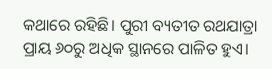କଥାରେ ରହିଛି। ପୁରୀ ବ୍ୟତୀତ ରଥଯାତ୍ରା ପ୍ରାୟ ୬୦ରୁ ଅଧିକ ସ୍ଥାନରେ ପାଳିତ ହୁଏ।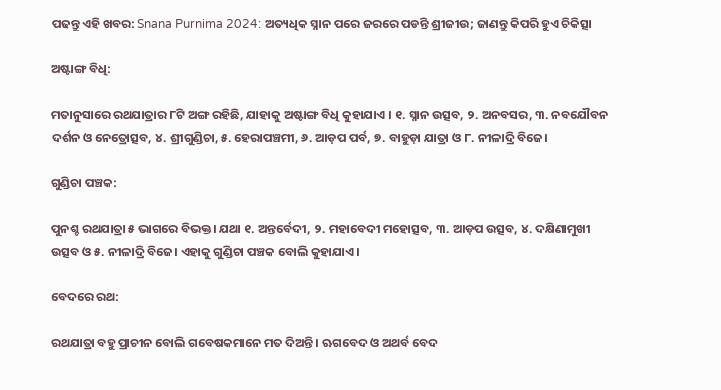ପଢନ୍ତୁ ଏହି ଖବର: Snana Purnima 2024: ଅତ୍ୟଧିକ ସ୍ନାନ ପରେ ଜରରେ ପଡନ୍ତି ଶ୍ରୀଜୀଉ; ଜାଣନ୍ତୁ କିପରି ହୁଏ ଚିକିତ୍ସା

ଅଷ୍ଟାଙ୍ଗ ବିଧି:

ମତାନୁସାରେ ରଥଯାତ୍ରାର ୮ଟି ଅଙ୍ଗ ରହିଛି, ଯାହାକୁ ଅଷ୍ଟାଙ୍ଗ ବିଧି କୁହାଯାଏ । ୧. ସ୍ନାନ ଉତ୍ସବ, ୨. ଅନବସର, ୩. ନବଯୌବନ ଦର୍ଶନ ଓ ନେତ୍ରୋତ୍ସବ, ୪. ଶ୍ରୀଗୁଣ୍ଡିଚା, ୫. ହେରାପଞ୍ଚମୀ, ୬. ଆଡ଼ପ ପର୍ବ, ୭. ବାହୁଡ଼ା ଯାତ୍ରା ଓ ୮. ନୀଳାଦ୍ରି ବିଜେ।

ଗୁଣ୍ଡିଚା ପଞ୍ଚକ:

ପୁନଶ୍ଚ ରଥଯାତ୍ରା ୫ ଭାଗରେ ବିଭକ୍ତ। ଯଥା ୧. ଅନ୍ତର୍ବେଦୀ, ୨. ମହାବେଦୀ ମହୋତ୍ସବ, ୩. ଆଡ଼ପ ଉତ୍ସବ, ୪. ଦକ୍ଷିଣାମୁଖୀ ଉତ୍ସବ ଓ ୫. ନୀଳାଦ୍ରି ବିଜେ। ଏହାକୁ ଗୁଣ୍ଡିଚା ପଞ୍ଚକ ବୋଲି କୁହାଯାଏ।

ବେଦରେ ରଥ:

ରଥଯାତ୍ରା ବହୁ ପ୍ରାଚୀନ ବୋଲି ଗବେଷକମାନେ ମତ ଦିଅନ୍ତି । ଋଗବେଦ ଓ ଅଥର୍ବ ବେଦ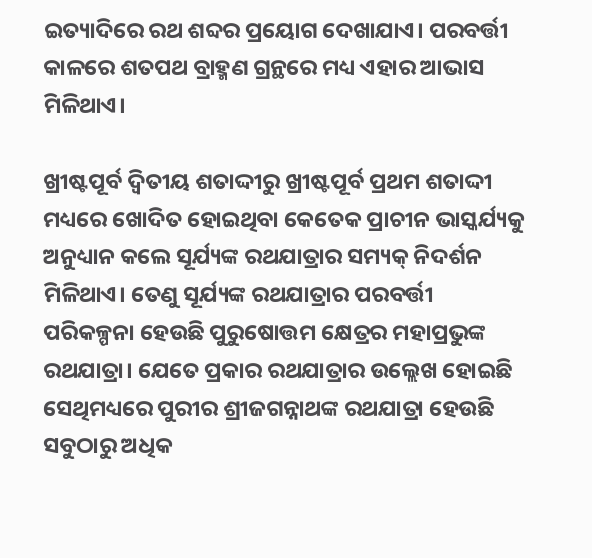ଇତ୍ୟାଦିରେ ରଥ ଶବ୍ଦର ପ୍ରୟୋଗ ଦେଖାଯାଏ। ପରବର୍ତ୍ତୀ କାଳରେ ଶତପଥ ବ୍ରାହ୍ମଣ ଗ୍ରନ୍ଥରେ ମଧ୍ୟ ଏହାର ଆଭାସ ମିଳିଥାଏ।

ଖ୍ରୀଷ୍ଟପୂର୍ବ ଦ୍ୱିତୀୟ ଶତାଦ୍ଦୀରୁ ଖ୍ରୀଷ୍ଟପୂର୍ବ ପ୍ରଥମ ଶତାଦ୍ଦୀ ମଧ୍ୟରେ ଖୋଦିତ ହୋଇଥିବା କେତେକ ପ୍ରାଚୀନ ଭାସ୍କର୍ଯ୍ୟକୁ ଅନୁଧ୍ୟାନ କଲେ ସୂର୍ଯ୍ୟଙ୍କ ରଥଯାତ୍ରାର ସମ୍ୟକ୍ ନିଦର୍ଶନ ମିଳିଥାଏ। ତେଣୁ ସୂର୍ଯ୍ୟଙ୍କ ରଥଯାତ୍ରାର ପରବର୍ତ୍ତୀ ପରିକଳ୍ପନା ହେଉଛି ପୁରୁଷୋତ୍ତମ କ୍ଷେତ୍ରର ମହାପ୍ରଭୁଙ୍କ ରଥଯାତ୍ରା। ଯେତେ ପ୍ରକାର ରଥଯାତ୍ରାର ଉଲ୍ଲେଖ ହୋଇଛି ସେଥିମଧ୍ୟରେ ପୁରୀର ଶ୍ରୀଜଗନ୍ନାଥଙ୍କ ରଥଯାତ୍ରା ହେଉଛି ସବୁଠାରୁ ଅଧିକ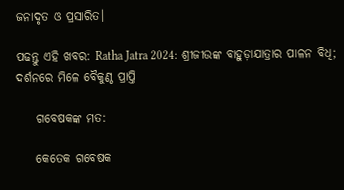ଜନାଦୃତ ଓ ପ୍ରସାରିତ।

ପଢନ୍ତୁ ଏହି ଖବର: Ratha Jatra 2024: ଶ୍ରୀଜୀଉଙ୍କ ବାହୁଡ଼ାଯାତ୍ରାର ପାଳନ ବିଧି; ଦର୍ଶନରେ ମିଳେ ବୈକୁଣ୍ଠ ପ୍ରାପ୍ତି

    ଗବେଷକଙ୍କ ମତ:

    କେତେକ ଗବେଷକ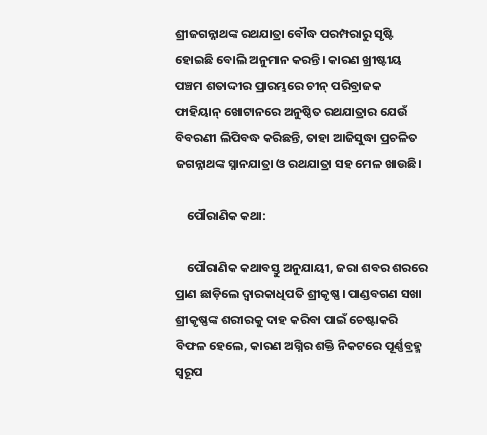ଶ୍ରୀଜଗନ୍ନାଥଙ୍କ ରଥଯାତ୍ରା ବୌଦ୍ଧ ପରମ୍ପରାରୁ ସୃଷ୍ଟି ହୋଇଛି ବୋଲି ଅନୁମାନ କରନ୍ତି। କାରଣ ଖ୍ରୀଷ୍ଟୀୟ ପଞ୍ଚମ ଶତାଦ୍ଦୀର ପ୍ରାରମ୍ଭରେ ଚୀନ୍‌ ପରିବ୍ରାଜକ ଫାହିୟାନ୍ ଖୋଟାନରେ ଅନୁଷ୍ଠିତ ରଥଯାତ୍ରାର ଯେଉଁ ବିବରଣୀ ଲିପିବଦ୍ଧ କରିଛନ୍ତି, ତାହା ଆଜିସୁଦ୍ଧା ପ୍ରଚଳିତ ଜଗନ୍ନାଥଙ୍କ ସ୍ନାନଯାତ୍ରା ଓ ରଥଯାତ୍ରା ସହ ମେଳ ଖାଉଛି।

    ପୌରାଣିକ କଥା:

    ପୌରାଣିକ କଥାବସ୍ତୁ ଅନୁଯାୟୀ, ଜରା ଶବର ଶରରେ ପ୍ରାଣ ଛାଡ଼ିଲେ ଦ୍ୱାରକାଧିପତି ଶ୍ରୀକୃଷ୍ଣ। ପାଣ୍ଡବଗଣ ସଖା ଶ୍ରୀକୃଷ୍ଣଙ୍କ ଶରୀରକୁ ଦାହ କରିବା ପାଇଁ ଚେଷ୍ଟାକରି ବିଫଳ ହେଲେ, କାରଣ ଅଗ୍ନିର ଶକ୍ତି ନିକଟରେ ପୂର୍ଣ୍ଣବ୍ରହ୍ମ ସ୍ୱରୂପ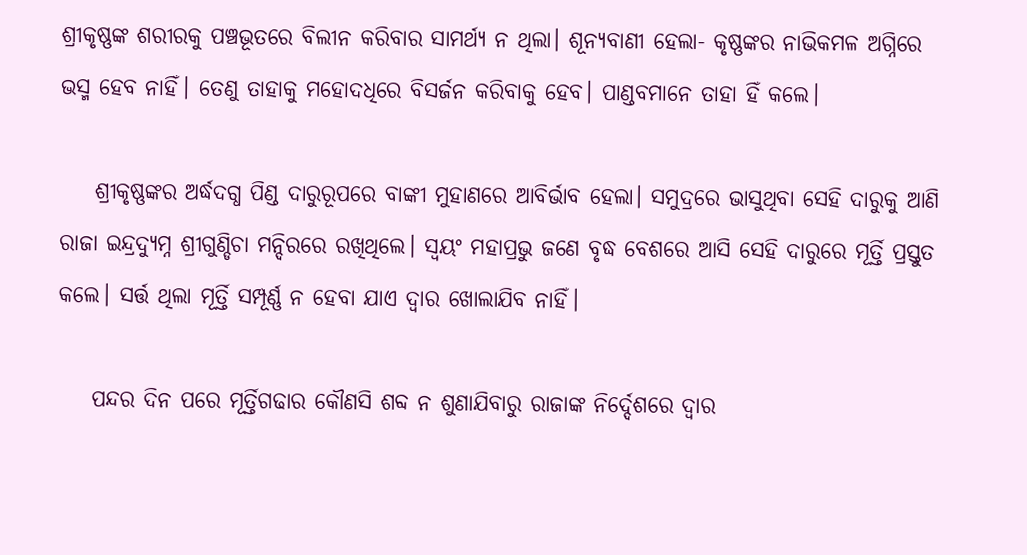ଶ୍ରୀକୃଷ୍ଣଙ୍କ ଶରୀରକୁ ପଞ୍ଚଭୂତରେ ବିଲୀନ କରିବାର ସାମର୍ଥ୍ୟ ନ ଥିଲା। ଶୂନ୍ୟବାଣୀ ହେଲା- କୃଷ୍ଣଙ୍କର ନାଭିକମଳ ଅଗ୍ନିରେ ଭସ୍ମ ହେବ ନାହିଁ। ତେଣୁ ତାହାକୁ ମହୋଦଧିରେ ବିସର୍ଜନ କରିବାକୁ ହେବ। ପାଣ୍ଡବମାନେ ତାହା ହିଁ କଲେ।

    ଶ୍ରୀକୃଷ୍ଣଙ୍କର ଅର୍ଦ୍ଧଦଗ୍ଧ ପିଣ୍ଡ ଦାରୁରୂପରେ ବାଙ୍କୀ ମୁହାଣରେ ଆବିର୍ଭାବ ହେଲା। ସମୁଦ୍ରରେ ଭାସୁଥିବା ସେହି ଦାରୁକୁ ଆଣି ରାଜା ଇନ୍ଦ୍ରଦ୍ୟୁମ୍ନ ଶ୍ରୀଗୁଣ୍ଡିଚା ମନ୍ଦିରରେ ରଖିଥିଲେ। ସ୍ୱୟଂ ମହାପ୍ରଭୁ ଜଣେ ବୃଦ୍ଧ ବେଶରେ ଆସି ସେହି ଦାରୁରେ ମୂର୍ତ୍ତି ପ୍ରସ୍ତୁତ କଲେ। ସର୍ତ୍ତ ଥିଲା ମୂର୍ତ୍ତି ସମ୍ପୂର୍ଣ୍ଣ ନ ହେବା ଯାଏ ଦ୍ୱାର ଖୋଲାଯିବ ନାହିଁ।

    ପନ୍ଦର ଦିନ ପରେ ମୂର୍ତ୍ତିଗଢାର କୌଣସି ଶବ୍ଦ ନ ଶୁଣାଯିବାରୁ ରାଜାଙ୍କ ନିର୍ଦ୍ଦେଶରେ ଦ୍ୱାର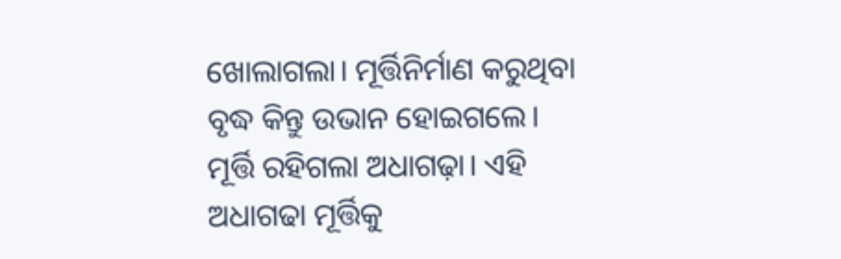ଖୋଲାଗଲା। ମୂର୍ତ୍ତିନିର୍ମାଣ କରୁଥିବା ବୃଦ୍ଧ କିନ୍ତୁ ଉଭାନ ହୋଇଗଲେ। ମୂର୍ତ୍ତି ରହିଗଲା ଅଧାଗଢ଼ା। ଏହି ଅଧାଗଢା ମୂର୍ତ୍ତିକୁ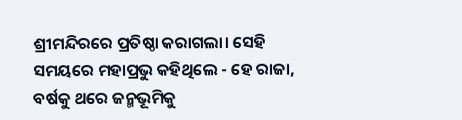ଶ୍ରୀମନ୍ଦିରରେ ପ୍ରତିଷ୍ଠା କରାଗଲା। ସେହି ସମୟରେ ମହାପ୍ରଭୁ କହିଥିଲେ - ହେ ରାଜା, ବର୍ଷକୁ ଥରେ ଜନ୍ମଭୂମିକୁ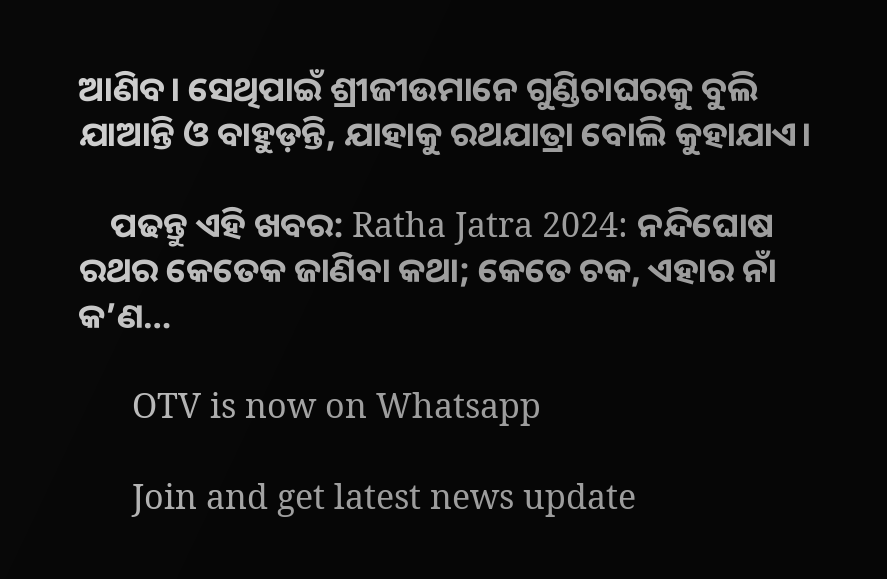ଆଣିବ। ସେଥିପାଇଁ ଶ୍ରୀଜୀଉମାନେ ଗୁଣ୍ଡିଚାଘରକୁ ବୁଲି ଯାଆନ୍ତି ଓ ବାହୁଡ଼ନ୍ତି, ଯାହାକୁ ରଥଯାତ୍ରା ବୋଲି କୁହାଯାଏ।

    ପଢନ୍ତୁ ଏହି ଖବର: Ratha Jatra 2024: ନନ୍ଦିଘୋଷ ରଥର କେତେକ ଜାଣିବା କଥା; କେତେ ଚକ, ଏହାର ନାଁ କ’ଣ…

      OTV is now on Whatsapp

      Join and get latest news update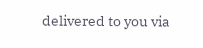delivered to you via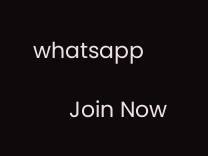whatsapp

      Join Now